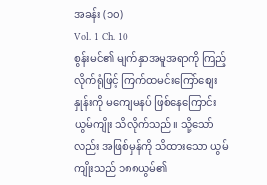အခန်း (၁၀)
Vol. 1 Ch. 10
စွန်းမင်၏ မျက်နှာအမူအရာကို ကြည့်လိုက်ရုံဖြင့် ကြက်ထမင်းကြော်စျေးနှုန်းကို မကျေမနပ် ဖြစ်နေကြောင်း ယွမ်ကျိုး သိလိုက်သည်။ သို့သော်လည်း အဖြစ်မှန်ကို သိထားသော ယွမ်ကျိုးသည် ၁၈၈ယွမ်၏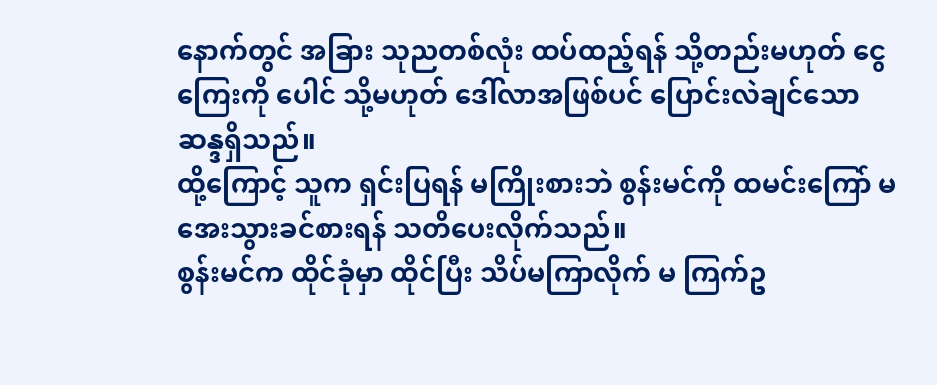နောက်တွင် အခြား သုညတစ်လုံး ထပ်ထည့်ရန် သို့တည်းမဟုတ် ငွေကြေးကို ပေါင် သို့မဟုတ် ဒေါ်လာအဖြစ်ပင် ပြောင်းလဲချင်သောဆန္ဒရှိသည်။
ထို့ကြောင့် သူက ရှင်းပြရန် မကြိုးစားဘဲ စွန်းမင်ကို ထမင်းကြော် မအေးသွားခင်စားရန် သတိပေးလိုက်သည်။
စွန်းမင်က ထိုင်ခုံမှာ ထိုင်ပြီး သိပ်မကြာလိုက် မ ကြက်ဥ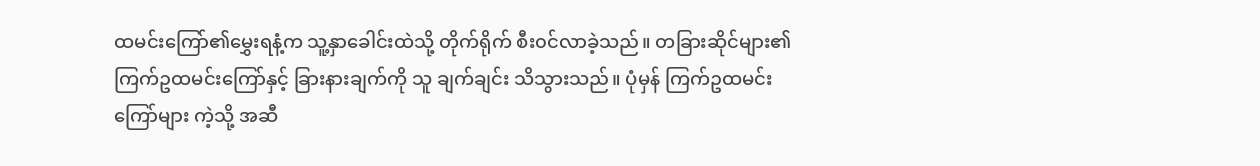ထမင်းကြော်၏မွှေးရနံ့က သူ့နှာခေါင်းထဲသို့ တိုက်ရိုက် စီး၀င်လာခဲ့သည်။ တခြားဆိုင်များ၏ ကြက်ဥထမင်းကြော်နှင့် ခြားနားချက်ကို သူ ချက်ချင်း သိသွားသည်။ ပုံမှန် ကြက်ဥထမင်းကြော်များ ကဲ့သို့ အဆီ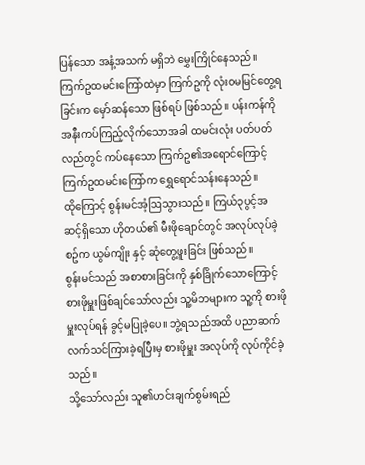ပြန်သော အနံ့အသက် မရှိဘဲ မွှေးကြိုင်နေသည်။ ကြက်ဥထမင်းကြော်ထဲမှာ ကြက်ဥကို လုံး၀မမြင်တွေ့ရခြင်းက မှော်ဆန်သော ဖြစ်ရပ် ဖြစ်သည်။ ပန်းကန်ကို အနီးကပ်ကြည့်လိုက်သောအခါ ထမင်းလုံး ပတ်ပတ်လည်တွင် ကပ်နေသော ကြက်ဥ၏အရောင်ကြောင့် ကြက်ဥထမင်းကြော်က ရွှေရောင်သန်းနေသည်။
ထိုကြောင့် စွန်းမင်အံ့ဩသွားသည်။ ကြယ်၃ပွင့်အဆင့်ရှိသော ဟိုတယ်၏ မီးဖိုချောင်တွင် အလုပ်လုပ်ခဲ့စဥ်က ယွမ်ကျိုး နှင့် ဆုံတွေ့ဖူးခြင်း ဖြစ်သည်။
စွန်းမင်သည် အစာစားခြင်းကို နှစ်ခြိုက်သောကြောင့် စားဖိုမှူးဖြစ်ချင်သော်လည်း သူ့မိဘများက သူ့ကို စားဖိုမှူးလုပ်ရန် ခွင့်မပြုခဲ့ပေ။ ဘွဲ့ရသည်အထိ ပညာဆက်လက်သင်ကြားခဲ့ရပြီးမှ စားဖိုမှူး အလုပ်ကို လုပ်ကိုင်ခဲ့သည်။
သို့သော်လည်း သူ၏ဟင်းချက်စွမ်းရည်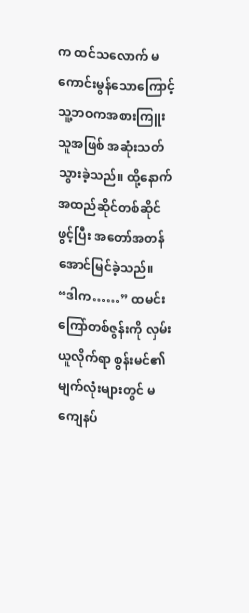က ထင်သလောက် မကောင်းမွန်သောကြောင့် သူ့ဘဝကအစားကြူးသူအဖြစ် အဆုံးသတ်သွားခဲ့သည်။ ထို့နောက် အထည်ဆိုင်တစ်ဆိုင်ဖွင့်ပြီး အတော်အတန် အောင်မြင်ခဲ့သည်။
“ဒါက……” ထမင်းကြော်တစ်ဇွန်းကို လှမ်းယူလိုက်ရာ စွန်းမင်၏ မျက်လုံးများတွင် မကျေနပ်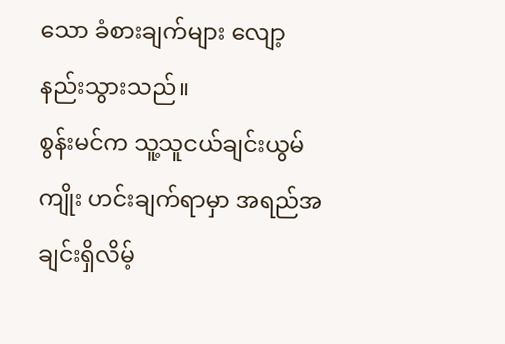သော ခံစားချက်များ လျော့နည်းသွားသည်။
စွန်းမင်က သူ့သူငယ်ချင်းယွမ်ကျိုး ဟင်းချက်ရာမှာ အရည်အချင်းရှိလိမ့်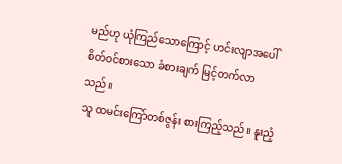မည်ဟု ယုံကြည်သောကြောင့် ဟင်းလျာအပေါ် စိတ်ဝင်စားသော ခံစားချက် မြင့်တက်လာသည်။
သူ ထမင်းကြော်တစ်ဇွန်း စားကြည့်သည်။ နူးညံ့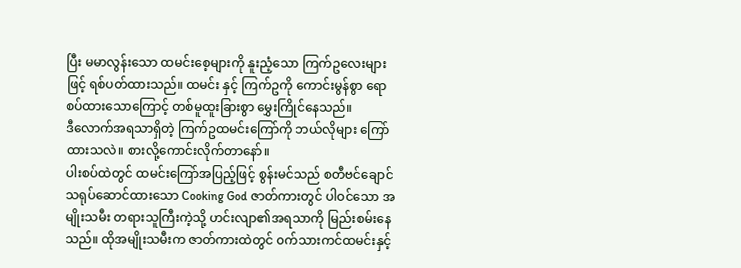ပြီး မမာလွန်းသော ထမင်းစေ့များကို နူးညံ့သော ကြက်ဥလေးများ ဖြင့် ရစ်ပတ်ထားသည်။ ထမင်း နှင့် ကြက်ဥကို ကောင်းမွန်စွာ ရောစပ်ထားသောကြောင့် တစ်မူထူးခြားစွာ မွှေးကြိုင်နေသည်။
ဒီလောက်အရသာရှိတဲ့ ကြက်ဥထမင်းကြော်ကို ဘယ်လိုများ ကြော်ထားသလဲ။ စားလို့ကောင်းလိုက်တာနော်။
ပါးစပ်ထဲတွင် ထမင်းကြော်အပြည့်ဖြင့် စွန်းမင်သည် စတီဗင်ချောင်သရုပ်ဆောင်ထားသော Cooking God ဇာတ်ကားတွင် ပါဝင်သော အမျိုးသမီး တရားသူကြီးကဲ့သို့ ဟင်းလျာ၏အရသာကို မြည်းစမ်းနေသည်။ ထိုအမျိုးသမီးက ဇာတ်ကားထဲတွင် ၀က်သားကင်ထမင်းနှင့်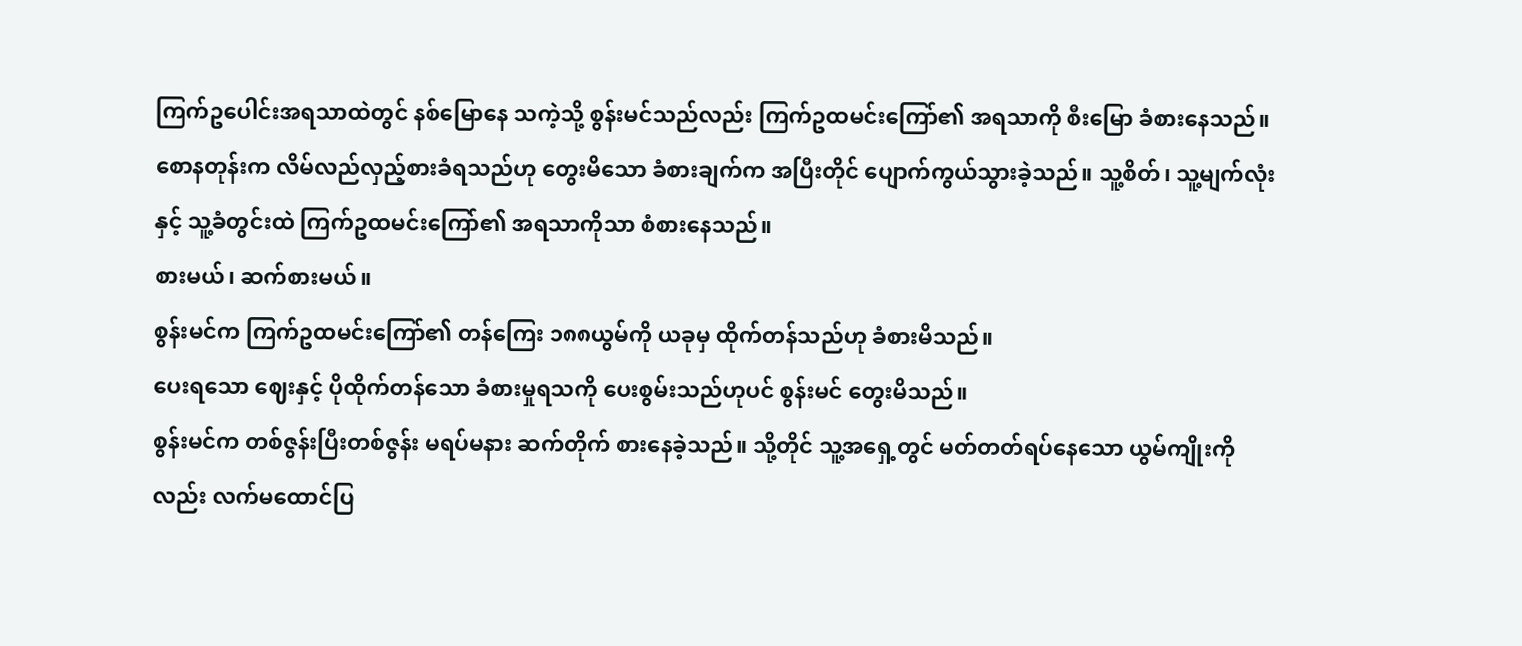ကြက်ဥပေါင်းအရသာထဲတွင် နစ်မြောနေ သကဲ့သို့ စွန်းမင်သည်လည်း ကြက်ဥထမင်းကြော်၏ အရသာကို စီးမြော ခံစားနေသည်။
စောနတုန်းက လိမ်လည်လှည့်စားခံရသည်ဟု တွေးမိသော ခံစားချက်က အပြီးတိုင် ပျောက်ကွယ်သွားခဲ့သည်။ သူ့စိတ်၊ သူ့မျက်လုံး နှင့် သူ့ခံတွင်းထဲ ကြက်ဥထမင်းကြော်၏ အရသာကိုသာ စံစားနေသည်။
စားမယ်၊ ဆက်စားမယ်။
စွန်းမင်က ကြက်ဥထမင်းကြော်၏ တန်ကြေး ၁၈၈ယွမ်ကို ယခုမှ ထိုက်တန်သည်ဟု ခံစားမိသည်။
ပေးရသော ဈေးနှင့် ပိုထိုက်တန်သော ခံစားမှုရသကို ပေးစွမ်းသည်ဟုပင် စွန်းမင် တွေးမိသည်။
စွန်းမင်က တစ်ဇွန်းပြီးတစ်ဇွန်း မရပ်မနား ဆက်တိုက် စားနေခဲ့သည်။ သို့တိုင် သူ့အရှေ့တွင် မတ်တတ်ရပ်နေသော ယွမ်ကျိုးကိုလည်း လက်မထောင်ပြ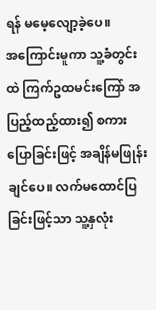ရန် မမေ့လျော့ခဲ့ပေ။
အကြောင်းမူကာ သူ့ခံတွင်းထဲ ကြက်ဥထမင်းကြော် အပြည့်ထည့်ထား၍ စကားပြောခြင်းဖြင့် အချိန်မဖြုန်းချင်ပေ။ လက်မထောင်ပြခြင်းဖြင့်သာ သူ့နှလုံး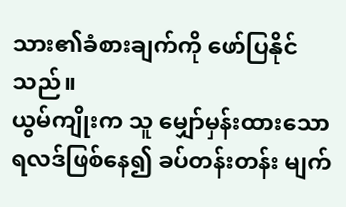သား၏ခံစားချက်ကို ဖော်ပြနိုင်သည်။
ယွမ်ကျိုးက သူ မျှော်မှန်းထားသော ရလဒ်ဖြစ်နေ၍ ခပ်တန်းတန်း မျက်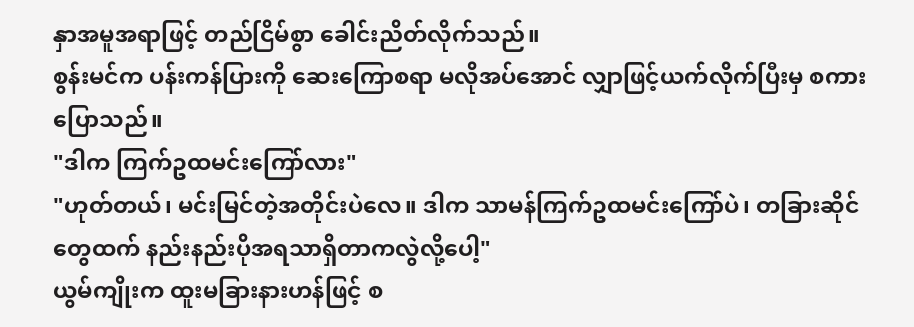နှာအမူအရာဖြင့် တည်ငြိမ်စွာ ခေါင်းညိတ်လိုက်သည်။
စွန်းမင်က ပန်းကန်ပြားကို ဆေးကြောစရာ မလိုအပ်အောင် လျှာဖြင့်ယက်လိုက်ပြီးမှ စကားပြောသည်။
"ဒါက ကြက်ဥထမင်းကြော်လား"
"ဟုတ်တယ်၊ မင်းမြင်တဲ့အတိုင်းပဲလေ။ ဒါက သာမန်ကြက်ဥထမင်းကြော်ပဲ၊ တခြားဆိုင်တွေထက် နည်းနည်းပိုအရသာရှိတာကလွဲလို့ပေါ့"
ယွမ်ကျိုးက ထူးမခြားနားဟန်ဖြင့် စ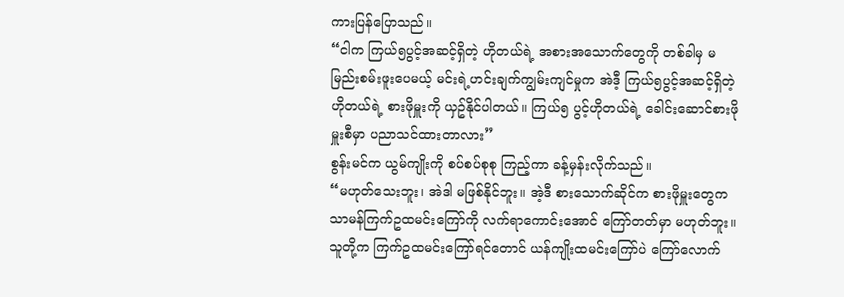ကားပြန်ပြောသည်။
“ငါက ကြယ်၅ပွင့်အဆင့်ရှိတဲ့ ဟိုတယ်ရဲ့ အစားအသောက်တွေကို တစ်ခါမှ မမြည်းစမ်းဖူးပေမယ့် မင်းရဲ့ဟင်းချက်ကျွမ်းကျင်မှုက အဲဒီ့ ကြယ်၅ပွင့်အဆင့်ရှိတဲ့ ဟိုတယ်ရဲ့ စားဖိုမှူးကို ယှဥ်နိုင်ပါတယ်။ ကြယ်၅ ပွင့်ဟိုတယ်ရဲ့ ခေါင်းဆောင်စားဖိုမှူးစီမှာ ပညာသင်ထားတာလား”
စွန်းမင်က ယွမ်ကျိုးကို စပ်စပ်စုစု ကြည့်ကာ ခန့်မှန်းလိုက်သည်။
“မဟုတ်သေးဘူး၊ အဲဒါ မဖြစ်နိုင်ဘူး။ အဲ့ဒီ စားသောက်ဆိုင်က စားဖိုမှူးတွေက သာမန်ကြက်ဥထမင်းကြော်ကို လက်ရာကောင်းအောင် ကြော်တတ်မှာ မဟုတ်ဘူး။ သူတို့က ကြက်ဥထမင်းကြော်ရင်တောင် ယန်ကျိုးထမင်းကြော်ပဲ ကြော်လောက်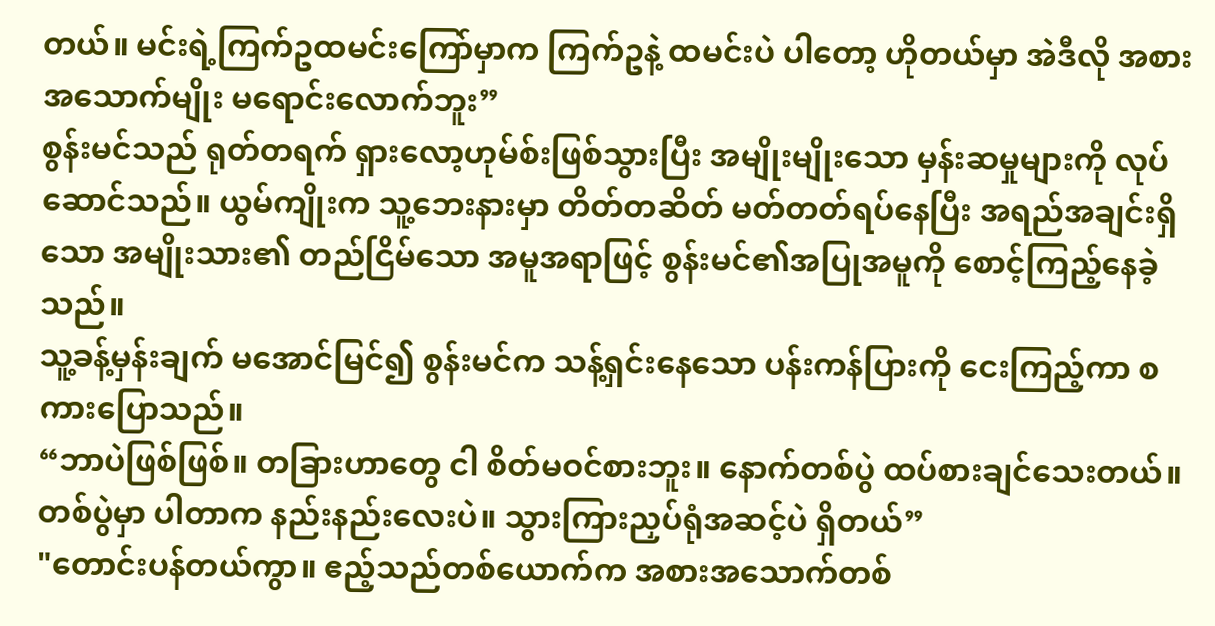တယ်။ မင်းရဲ့ကြက်ဥထမင်းကြော်မှာက ကြက်ဥနဲ့ ထမင်းပဲ ပါတော့ ဟိုတယ်မှာ အဲဒီလို အစားအသောက်မျိုး မရောင်းလောက်ဘူး”
စွန်းမင်သည် ရုတ်တရက် ရှားလော့ဟုမ်စ်းဖြစ်သွားပြီး အမျိုးမျိုးသော မှန်းဆမှုများကို လုပ်ဆောင်သည်။ ယွမ်ကျိုးက သူ့ဘေးနားမှာ တိတ်တဆိတ် မတ်တတ်ရပ်နေပြီး အရည်အချင်းရှိသော အမျိုးသား၏ တည်ငြိမ်သော အမူအရာဖြင့် စွန်းမင်၏အပြုအမူကို စောင့်ကြည့်နေခဲ့သည်။
သူ့ခန့်မှန်းချက် မအောင်မြင်၍ စွန်းမင်က သန့်ရှင်းနေသော ပန်းကန်ပြားကို ငေးကြည့်ကာ စကားပြောသည်။
“ဘာပဲဖြစ်ဖြစ်။ တခြားဟာတွေ ငါ စိတ်မဝင်စားဘူး။ နောက်တစ်ပွဲ ထပ်စားချင်သေးတယ်။ တစ်ပွဲမှာ ပါတာက နည်းနည်းလေးပဲ။ သွားကြားညှပ်ရုံအဆင့်ပဲ ရှိတယ်”
"တောင်းပန်တယ်ကွာ။ ဧည့်သည်တစ်ယောက်က အစားအသောက်တစ်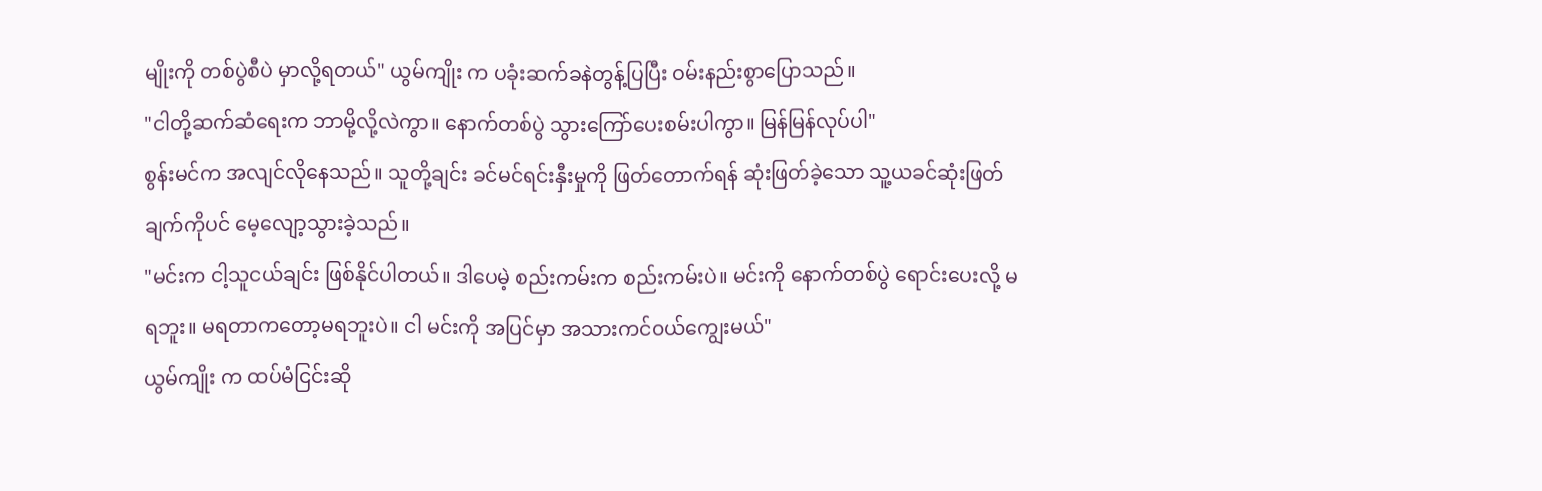မျိုးကို တစ်ပွဲစီပဲ မှာလို့ရတယ်" ယွမ်ကျိုး က ပခုံးဆက်ခနဲတွန့်ပြပြီး ဝမ်းနည်းစွာပြောသည်။
"ငါတို့ဆက်ဆံရေးက ဘာမို့လို့လဲကွာ။ နောက်တစ်ပွဲ သွားကြော်ပေးစမ်းပါကွာ။ မြန်မြန်လုပ်ပါ"
စွန်းမင်က အလျင်လိုနေသည်။ သူတို့ချင်း ခင်မင်ရင်းနှီးမှုကို ဖြတ်တောက်ရန် ဆုံးဖြတ်ခဲ့သော သူ့ယခင်ဆုံးဖြတ်ချက်ကိုပင် မေ့လျော့သွားခဲ့သည်။
"မင်းက ငါ့သူငယ်ချင်း ဖြစ်နိုင်ပါတယ်။ ဒါပေမဲ့ စည်းကမ်းက စည်းကမ်းပဲ။ မင်းကို နောက်တစ်ပွဲ ရောင်းပေးလို့ မရဘူး။ မရတာကတော့မရဘူးပဲ။ ငါ မင်းကို အပြင်မှာ အသားကင်၀ယ်ကျွေးမယ်"
ယွမ်ကျိုး က ထပ်မံငြင်းဆို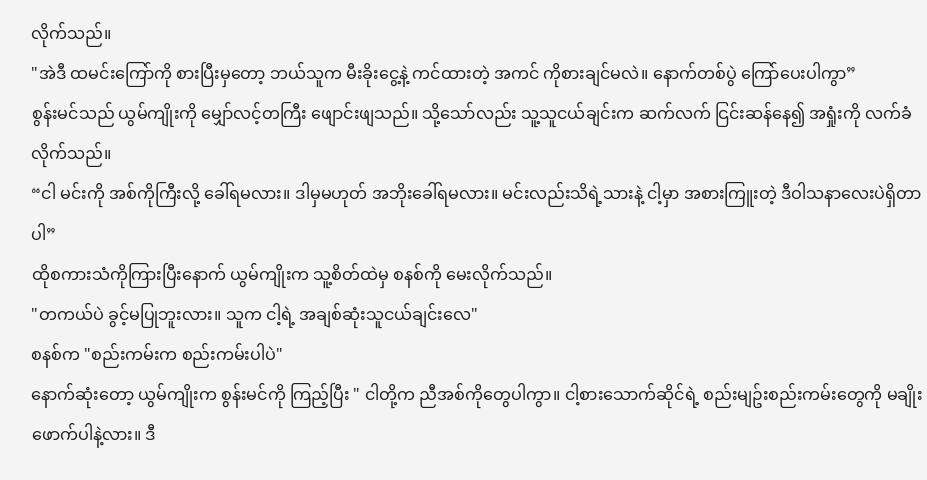လိုက်သည်။
"အဲဒီ ထမင်းကြော်ကို စားပြီးမှတော့ ဘယ်သူက မီးခိုးငွေ့နဲ့ ကင်ထားတဲ့ အကင် ကိုစားချင်မလဲ။ နောက်တစ်ပွဲ ကြော်ပေးပါကွာ”
စွန်းမင်သည် ယွမ်ကျိုးကို မျှော်လင့်တကြီး ဖျောင်းဖျသည်။ သို့သော်လည်း သူ့သူငယ်ချင်းက ဆက်လက် ငြင်းဆန်နေ၍ အရှုံးကို လက်ခံလိုက်သည်။
“ငါ မင်းကို အစ်ကိုကြီးလို့ ခေါ်ရမလား။ ဒါမှမဟုတ် အဘိုးခေါ်ရမလား။ မင်းလည်းသိရဲ့သားနဲ့ ငါ့မှာ အစားကြူးတဲ့ ဒီဝါသနာလေးပဲရှိတာပါ”
ထိုစကားသံကိုကြားပြီးနောက် ယွမ်ကျိုးက သူ့စိတ်ထဲမှ စနစ်ကို မေးလိုက်သည်။
"တကယ်ပဲ ခွင့်မပြုဘူးလား။ သူက ငါ့ရဲ့ အချစ်ဆုံးသူငယ်ချင်းလေ"
စနစ်က "စည်းကမ်းက စည်းကမ်းပါပဲ"
နောက်ဆုံးတော့ ယွမ်ကျိုးက စွန်းမင်ကို ကြည့်ပြီး " ငါတို့က ညီအစ်ကိုတွေပါကွာ။ ငါ့စားသောက်ဆိုင်ရဲ့ စည်းမျဥ်းစည်းကမ်းတွေကို မချိုးဖောက်ပါနဲ့လား။ ဒီ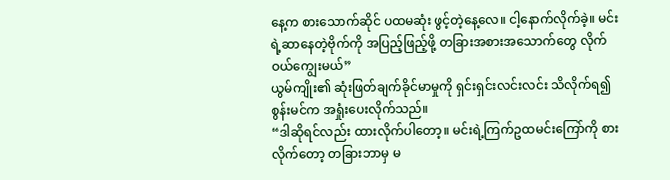နေ့က စားသောက်ဆိုင် ပထမဆုံး ဖွင့်တဲ့နေ့လေ။ ငါ့နောက်လိုက်ခဲ့။ မင်းရဲ့ဆာနေတဲ့ဗိုက်ကို အပြည့်ဖြည့်ဖို့ တခြားအစားအသောက်တွေ လိုက်ဝယ်ကျွေးမယ်”
ယွမ်ကျိုး၏ ဆုံးဖြတ်ချက်ခိုင်မာမှုကို ရှင်းရှင်းလင်းလင်း သိလိုက်ရ၍ စွန်းမင်က အရှုံးပေးလိုက်သည်။
“ဒါဆိုရင်လည်း ထားလိုက်ပါတော့။ မင်းရဲ့ကြက်ဥထမင်းကြော်ကို စားလိုက်တော့ တခြားဘာမှ မ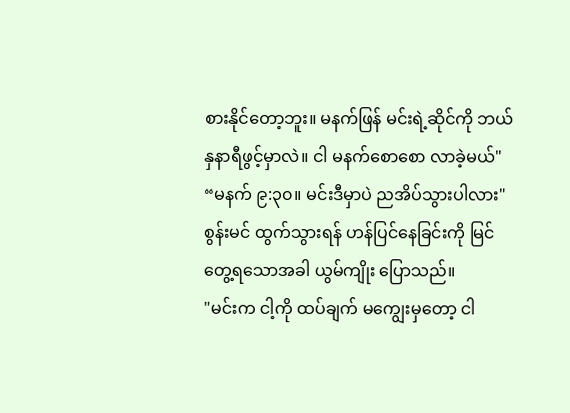စားနိုင်တော့ဘူး။ မနက်ဖြန် မင်းရဲ့ဆိုင်ကို ဘယ်နှနာရီဖွင့်မှာလဲ။ ငါ မနက်စောစော လာခဲ့မယ်"
“မနက် ၉:၃၀။ မင်းဒီမှာပဲ ညအိပ်သွားပါလား"
စွန်းမင် ထွက်သွားရန် ဟန်ပြင်နေခြင်းကို မြင်တွေ့ရသောအခါ ယွမ်ကျိုး ပြောသည်။
"မင်းက ငါ့ကို ထပ်ချက် မကျွေးမှတော့ ငါ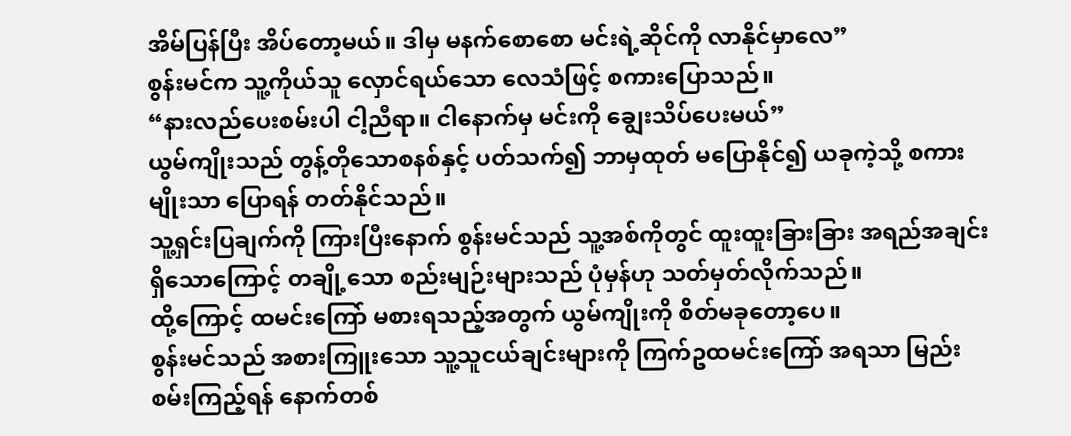အိမ်ပြန်ပြီး အိပ်တော့မယ်။ ဒါမှ မနက်စောစော မင်းရဲ့ဆိုင်ကို လာနိုင်မှာလေ”
စွန်းမင်က သူ့ကိုယ်သူ လှောင်ရယ်သော လေသံဖြင့် စကားပြောသည်။
“နားလည်ပေးစမ်းပါ ငါ့ညီရာ။ ငါနောက်မှ မင်းကို ချွေးသိပ်ပေးမယ်”
ယွမ်ကျိုးသည် တွန့်တိုသောစနစ်နှင့် ပတ်သက်၍ ဘာမှထုတ် မပြောနိုင်၍ ယခုကဲ့သို့ စကားမျိုးသာ ပြောရန် တတ်နိုင်သည်။
သူ့ရှင်းပြချက်ကို ကြားပြီးနောက် စွန်းမင်သည် သူ့အစ်ကိုတွင် ထူးထူးခြားခြား အရည်အချင်းရှိသောကြောင့် တချို့သော စည်းမျဉ်းများသည် ပုံမှန်ဟု သတ်မှတ်လိုက်သည်။
ထို့ကြောင့် ထမင်းကြော် မစားရသည့်အတွက် ယွမ်ကျိုးကို စိတ်မခုတော့ပေ။
စွန်းမင်သည် အစားကြူးသော သူ့သူငယ်ချင်းများကို ကြက်ဥထမင်းကြော် အရသာ မြည်းစမ်းကြည့်ရန် နောက်တစ်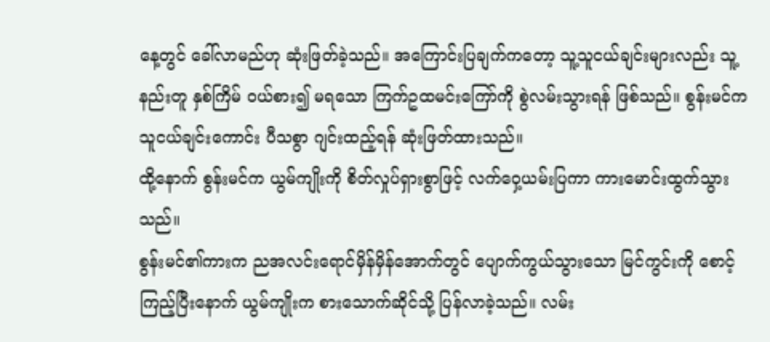နေ့တွင် ခေါ်လာမည်ဟု ဆုံးဖြတ်ခဲ့သည်။ အကြောင်းပြချက်ကတော့ သူ့သူငယ်ချင်းများလည်း သူ့နည်းတူ နှစ်ကြိမ် ဝယ်စား၍ မရသော ကြက်ဥထမင်းကြော်ကို စွဲလမ်းသွားရန် ဖြစ်သည်။ စွန်းမင်က သူငယ်ချင်းကောင်း ပီသစွာ ဂျင်းထည့်ရန် ဆုံးဖြတ်ထားသည်။
ထို့နောက် စွန်းမင်က ယွမ်ကျိုးကို စိတ်လှုပ်ရှားစွာဖြင့် လက်ဝှေ့ယမ်းပြကာ ကားမောင်းထွက်သွားသည်။
စွန်းမင်၏ကားက ညအလင်းရောင်မှိန်မှိန်အောက်တွင် ပျောက်ကွယ်သွားသော မြင်ကွင်းကို စောင့်ကြည့်ပြီးနောက် ယွမ်ကျိုးက စားသောက်ဆိုင်သို့ ပြန်လာခဲ့သည်။ လမ်း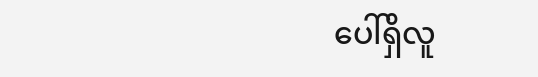ပေါ်ရှိလူ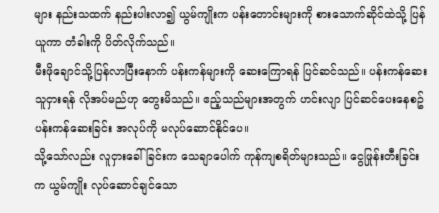များ နည်းသထက် နည်းပါးလာ၍ ယွမ်ကျိုးက ပန်းတောင်းများကို စားသောက်ဆိုင်ထဲသို့ ပြန်ယူကာ တံခါးကို ပိတ်လိုက်သည်။
မီးဖိုချောင်သို့ပြန်လာပြီးနောက် ပန်းကန်များကို ဆေးကြောရန် ပြင်ဆင်သည်။ ပန်းကန်ဆေးသူငှားရန် လိုအပ်မည်ဟု တွေးမိသည်။ ဧည့်သည်များအတွက် ဟင်းလျာ ပြင်ဆင်ပေးနေစဥ် ပန်းကန်ဆေးခြင်း အလုပ်ကို မလုပ်ဆောင်နိုင်ပေ။
သို့သော်လည်း လူငှားခေါ်ခြင်းက သေချာပေါက် ကုန်ကျစရိတ်များသည်။ ငွေဖြုန်းတီးခြင်းက ယွမ်ကျိုး လုပ်ဆောင်ချင်သော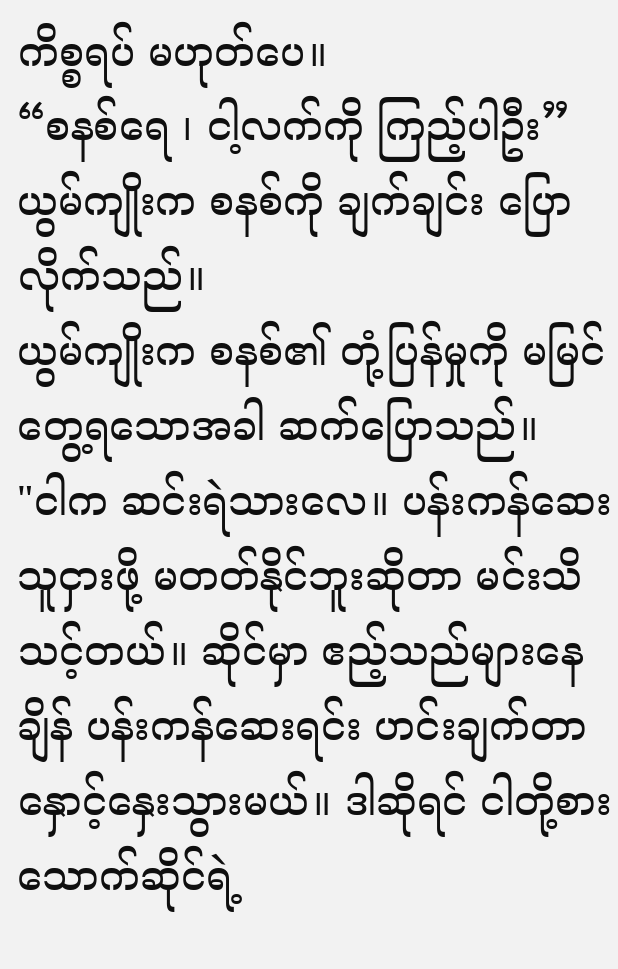ကိစ္စရပ် မဟုတ်ပေ။
“စနစ်ရေ ၊ ငါ့လက်ကို ကြည့်ပါဦး”
ယွမ်ကျိုးက စနစ်ကို ချက်ချင်း ပြောလိုက်သည်။
ယွမ်ကျိုးက စနစ်၏ တုံ့ပြန်မှုကို မမြင်တွေ့ရသောအခါ ဆက်ပြောသည်။
"ငါက ဆင်းရဲသားလေ။ ပန်းကန်ဆေးသူငှားဖို့ မတတ်နိုင်ဘူးဆိုတာ မင်းသိသင့်တယ်။ ဆိုင်မှာ ဧည့်သည်များနေချိန် ပန်းကန်ဆေးရင်း ဟင်းချက်တာ နှောင့်နှေးသွားမယ်။ ဒါဆိုရင် ငါတို့စားသောက်ဆိုင်ရဲ့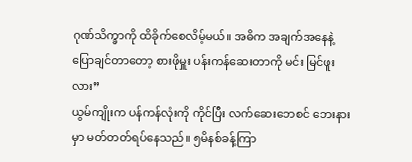ဂုဏ်သိက္ခာကို ထိခိုက်စေလိမ့်မယ်။ အဓိက အချက်အနေနဲ့ ပြောချင်တာတော့ စားဖိုမှူး ပန်းကန်ဆေးတာကို မင်း မြင်ဖူးလား”
ယွမ်ကျိုးက ပန်ကန်လုံးကို ကိုင်ပြီး လက်ဆေးဘေစင် ဘေးနားမှာ မတ်တတ်ရပ်နေသည်။ ၅မိနစ်ခန့်ကြာ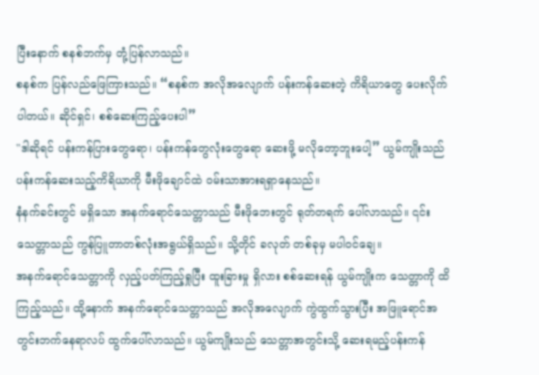ပြီးနောက် စနစ်ဘက်မှ တုံ့ပြန်လာသည်။
စနစ်က ပြန်လည်ဖြေကြားသည်။ “စနစ်က အလိုအလျောက် ပန်းကန်ဆေးတဲ့ ကိရိယာတွေ ပေးလိုက်ပါတယ်။ ဆိုင်ရှင်၊ စစ်ဆေးကြည့်ပေးပါ”
"ဒါဆိုရင် ပန်းကန်ပြားတွေရော၊ ပန်းကန်တွေလုံးတွေရော ဆေးဖို့ မလိုတော့ဘူးပေါ့” ယွမ်ကျိုးသည် ပန်းကန်ဆေးသည့်ကိရိယာကို မီးဖိုချောင်ထဲ ဝမ်းသာအားရရှာနေသည်။
နံနက်ခင်းတွင် မရှိသော အနက်ရောင်သေတ္တာသည် မီးဖိုဘေးတွင် ရုတ်တရက် ပေါ်လာသည်။ ၎င်းသေတ္တာသည် ကွန်ပြူတာတစ်လုံးအရွယ်ရှိသည်။ သို့တိုင် ခလုတ် တစ်ခုမှ မပါဝင်ချေ။
အနက်ရောင်သေတ္တာကို လှည့်ပတ်ကြည့်ရှုပြီး ထူးခြားမှု ရှိလား စစ်ဆေးရန် ယွမ်ကျိုးက သေတ္တာကို ထိကြည့်သည်။ ထို့နောက် အနက်ရောင်သေတ္တာသည် အလိုအလျောက် ကွဲထွက်သွားပြီး အဖြူရောင်အတွင်းဘက်နေရာလပ် ထွက်ပေါ်လာသည်။ ယွမ်ကျိုးသည် သေတ္တာအတွင်းသို့ ဆေးရမည့်ပန်းကန်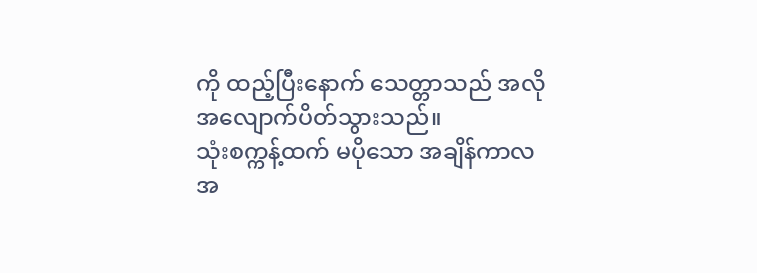ကို ထည့်ပြီးနောက် သေတ္တာသည် အလိုအလျောက်ပိတ်သွားသည်။
သုံးစက္ကန့်ထက် မပိုသော အချိန်ကာလအ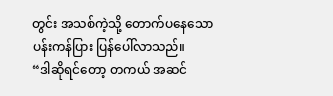တွင်း အသစ်ကဲ့သို့ တောက်ပနေသော ပန်းကန်ပြား ပြန်ပေါ်လာသည်။
“ဒါဆိုရင်တော့ တကယ် အဆင်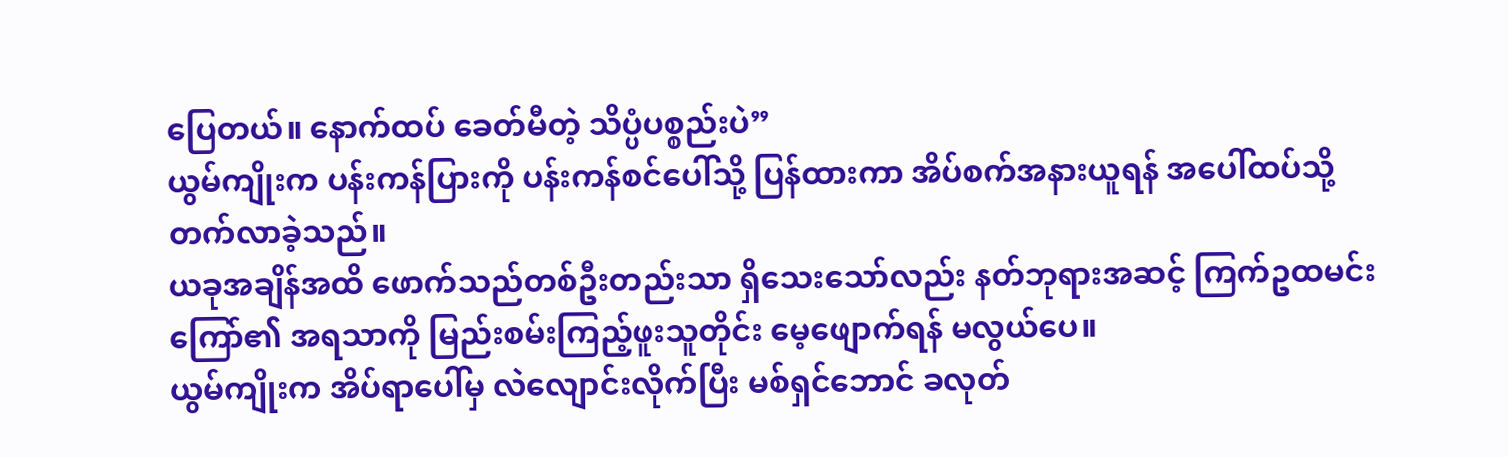ပြေတယ်။ နောက်ထပ် ခေတ်မီတဲ့ သိပ္ပံပစ္စည်းပဲ”
ယွမ်ကျိုးက ပန်းကန်ပြားကို ပန်းကန်စင်ပေါ်သို့ ပြန်ထားကာ အိပ်စက်အနားယူရန် အပေါ်ထပ်သို့ တက်လာခဲ့သည်။
ယခုအချိန်အထိ ဖောက်သည်တစ်ဦးတည်းသာ ရှိသေးသော်လည်း နတ်ဘုရားအဆင့် ကြက်ဥထမင်းကြော်၏ အရသာကို မြည်းစမ်းကြည့်ဖူးသူတိုင်း မေ့ဖျောက်ရန် မလွယ်ပေ။
ယွမ်ကျိုးက အိပ်ရာပေါ်မှ လဲလျောင်းလိုက်ပြီး မစ်ရှင်ဘောင် ခလုတ်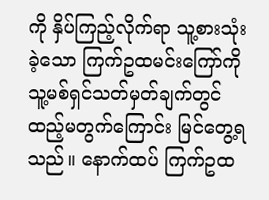ကို နှိပ်ကြည့်လိုက်ရာ သူ့စားသုံးခဲ့သော ကြက်ဥထမင်းကြော်ကို သူ့မစ်ရှင်သတ်မှတ်ချက်တွင် ထည့်မတွက်ကြောင်း မြင်တွေ့ရသည်။ နောက်ထပ် ကြက်ဥထ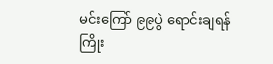မင်းကြော် ၉၉ပွဲ ရောင်းချရန် ကြိုး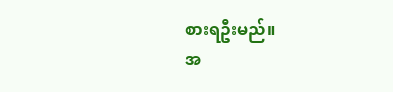စားရဦးမည်။
အ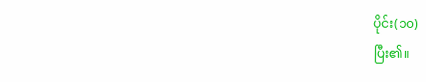ပိုင်း(၁၀)
ပြီး၏။